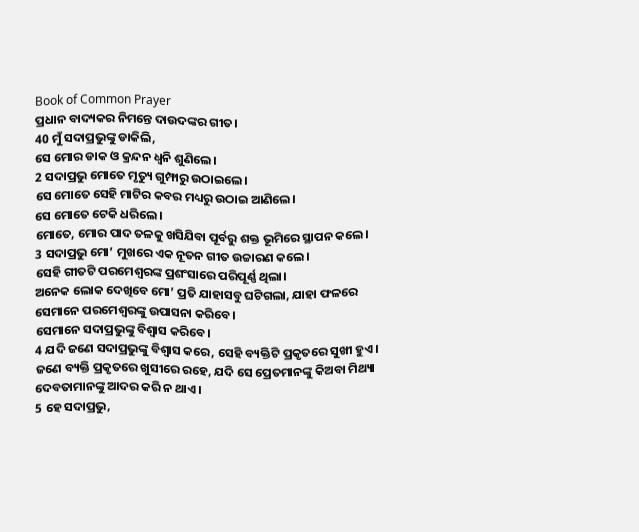Book of Common Prayer
ପ୍ରଧାନ ବାଦ୍ୟକର ନିମନ୍ତେ ଦାଉଦଙ୍କର ଗୀତ।
40 ମୁଁ ସଦାପ୍ରଭୁଙ୍କୁ ଡାକିଲି,
ସେ ମୋର ଡାକ ଓ କ୍ରନ୍ଦନ ଧ୍ୱନି ଶୁଣିଲେ।
2 ସଦାପ୍ରଭୁ ମୋତେ ମୃତ୍ୟୁ ଗୁମ୍ଫାରୁ ଉଠାଇଲେ।
ସେ ମୋତେ ସେହି ମାଟିର କବର ମଧ୍ୟରୁ ଉଠାଇ ଆଣିଲେ।
ସେ ମୋତେ ଟେକି ଧରିଲେ।
ମୋତେ, ମୋର ପାଦ ତଳକୁ ଖସିଯିବା ପୂର୍ବରୁ ଶକ୍ତ ଭୂମିରେ ସ୍ଥାପନ କଲେ।
3 ସଦାପ୍ରଭୁ ମୋ’ ମୁଖରେ ଏକ ନୂତନ ଗୀତ ଉଚ୍ଚାରଣ କଲେ।
ସେହି ଗୀତଟି ପରମେଶ୍ୱରଙ୍କ ପ୍ରଶଂସାରେ ପରିପୂର୍ଣ୍ଣ ଥିଲା।
ଅନେକ ଲୋକ ଦେଖିବେ ମୋ’ ପ୍ରତି ଯାହାସବୁ ଘଟିଗଲା, ଯାହା ଫଳରେ ସେମାନେ ପରମେଶ୍ୱରଙ୍କୁ ଉପାସନା କରିବେ।
ସେମାନେ ସଦାପ୍ରଭୁଙ୍କୁ ବିଶ୍ୱାସ କରିବେ।
4 ଯଦି ଜଣେ ସଦାପ୍ରଭୁଙ୍କୁ ବିଶ୍ୱାସ କରେ, ସେହି ବ୍ୟକ୍ତିଟି ପ୍ରକୃତରେ ସୁଖୀ ହୁଏ।
ଜଣେ ବ୍ୟକ୍ତି ପ୍ରକୃତରେ ଖୁସୀରେ ରହେ, ଯଦି ସେ ପ୍ରେତମାନଙ୍କୁ କିଅବା ମିଥ୍ୟା ଦେବତାମାନଙ୍କୁ ଆଦର କରି ନ ଥାଏ।
5 ହେ ସଦାପ୍ରଭୁ,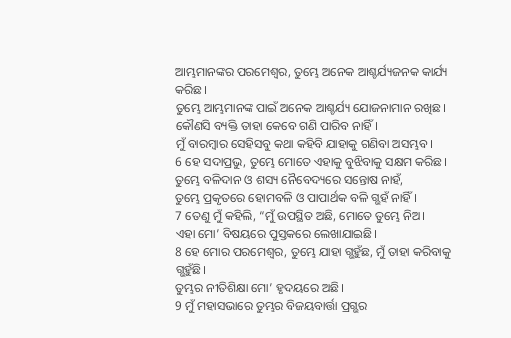ଆମ୍ଭମାନଙ୍କର ପରମେଶ୍ୱର, ତୁମ୍ଭେ ଅନେକ ଆଶ୍ଚର୍ଯ୍ୟଜନକ କାର୍ଯ୍ୟ କରିଛ।
ତୁମ୍ଭେ ଆମ୍ଭମାନଙ୍କ ପାଇଁ ଅନେକ ଆଶ୍ଚର୍ଯ୍ୟ ଯୋଜନାମାନ ରଖିଛ।
କୌଣସି ବ୍ୟକ୍ତି ତାହା କେବେ ଗଣି ପାରିବ ନାହିଁ।
ମୁଁ ବାରମ୍ବାର ସେହିସବୁ କଥା କହିବି ଯାହାକୁ ଗଣିବା ଅସମ୍ଭବ।
6 ହେ ସଦାପ୍ରଭୁ, ତୁମ୍ଭେ ମୋତେ ଏହାକୁ ବୁଝିବାକୁ ସକ୍ଷମ କରିଛ।
ତୁମ୍ଭେ ବଳିଦାନ ଓ ଶସ୍ୟ ନୈବେଦ୍ୟରେ ସନ୍ତୋଷ ନାହଁ,
ତୁମ୍ଭେ ପ୍ରକୃତରେ ହୋମବଳି ଓ ପାପାର୍ଥକ ବଳି ଗ୍ଭହଁ ନାହିଁ।
7 ତେଣୁ ମୁଁ କହିଲି, “ମୁଁ ଉପସ୍ଥିତ ଅଛି, ମୋତେ ତୁମ୍ଭେ ନିଅ।
ଏହା ମୋ’ ବିଷୟରେ ପୁସ୍ତକରେ ଲେଖାଯାଇଛି।
8 ହେ ମୋର ପରମେଶ୍ୱର, ତୁମ୍ଭେ ଯାହା ଗ୍ଭହୁଁଛ, ମୁଁ ତାହା କରିବାକୁ ଗ୍ଭହୁଁଛି।
ତୁମ୍ଭର ନୀତିଶିକ୍ଷା ମୋ’ ହୃଦୟରେ ଅଛି।
9 ମୁଁ ମହାସଭାରେ ତୁମ୍ଭର ବିଜୟବାର୍ତ୍ତା ପ୍ରଗ୍ଭର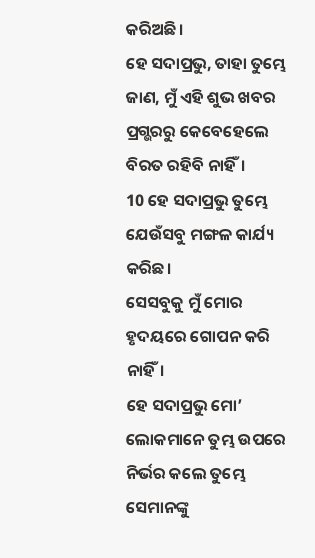କରିଅଛି।
ହେ ସଦାପ୍ରଭୁ, ତାହା ତୁମ୍ଭେ ଜାଣ, ମୁଁ ଏହି ଶୁଭ ଖବର ପ୍ରଗ୍ଭରରୁ କେବେହେଲେ ବିରତ ରହିବି ନାହିଁ।
10 ହେ ସଦାପ୍ରଭୁ ତୁମ୍ଭେ ଯେଉଁସବୁ ମଙ୍ଗଳ କାର୍ଯ୍ୟ କରିଛ।
ସେସବୁକୁ ମୁଁ ମୋର ହୃଦୟରେ ଗୋପନ କରି ନାହିଁ।
ହେ ସଦାପ୍ରଭୁ ମୋ’ ଲୋକମାନେ ତୁମ୍ଭ ଉପରେ ନିର୍ଭର କଲେ ତୁମ୍ଭେ ସେମାନଙ୍କୁ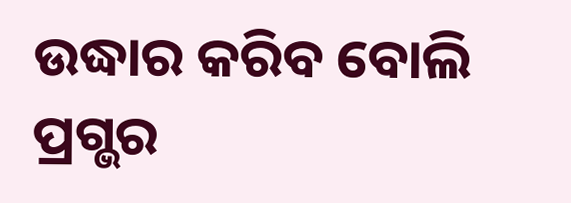ଉଦ୍ଧାର କରିବ ବୋଲି ପ୍ରଗ୍ଭର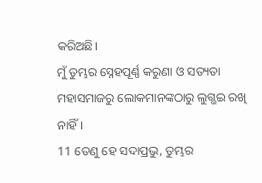କରିଅଛି।
ମୁଁ ତୁମ୍ଭର ସ୍ନେହପୂର୍ଣ୍ଣ କରୁଣା ଓ ସତ୍ୟତା ମହାସମାଜରୁ ଲୋକମାନଙ୍କଠାରୁ ଲୁଗ୍ଭଇ ରଖି ନାହିଁ।
11 ତେଣୁ ହେ ସଦାପ୍ରଭୁ, ତୁମ୍ଭର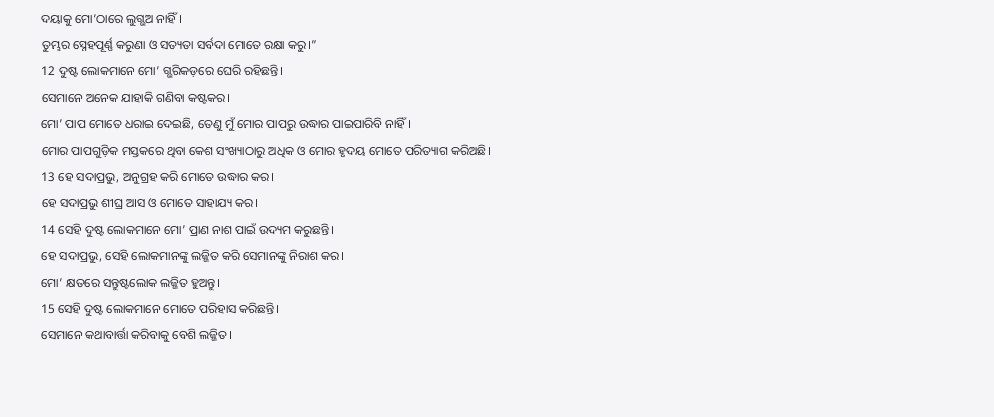ଦୟାକୁ ମୋ’ଠାରେ ଲୁଗ୍ଭଅ ନାହିଁ।
ତୁମ୍ଭର ସ୍ନେହପୂର୍ଣ୍ଣ କରୁଣା ଓ ସତ୍ୟତା ସର୍ବଦା ମୋତେ ରକ୍ଷା କରୁ।”
12 ଦୁଷ୍ଟ ଲୋକମାନେ ମୋ’ ଗ୍ଭରିକଡ଼ରେ ଘେରି ରହିଛନ୍ତି।
ସେମାନେ ଅନେକ ଯାହାକି ଗଣିବା କଷ୍ଟକର।
ମୋ’ ପାପ ମୋତେ ଧରାଇ ଦେଇଛି, ତେଣୁ ମୁଁ ମୋର ପାପରୁ ଉଦ୍ଧାର ପାଇପାରିବି ନାହିଁ।
ମୋର ପାପଗୁଡ଼ିକ ମସ୍ତକରେ ଥିବା କେଶ ସଂଖ୍ୟାଠାରୁ ଅଧିକ ଓ ମୋର ହୃଦୟ ମୋତେ ପରିତ୍ୟାଗ କରିଅଛି।
13 ହେ ସଦାପ୍ରଭୁ, ଅନୁଗ୍ରହ କରି ମୋତେ ଉଦ୍ଧାର କର।
ହେ ସଦାପ୍ରଭୁ ଶୀଘ୍ର ଆସ ଓ ମୋତେ ସାହାଯ୍ୟ କର।
14 ସେହି ଦୁଷ୍ଟ ଲୋକମାନେ ମୋ’ ପ୍ରାଣ ନାଶ ପାଇଁ ଉଦ୍ୟମ କରୁଛନ୍ତି।
ହେ ସଦାପ୍ରଭୁ, ସେହି ଲୋକମାନଙ୍କୁ ଲଜ୍ଜିତ କରି ସେମାନଙ୍କୁ ନିରାଶ କର।
ମୋ’ କ୍ଷତରେ ସନ୍ତୁଷ୍ଟଲୋକ ଲଜ୍ଜିତ ହୁଅନ୍ତୁ।
15 ସେହି ଦୁଷ୍ଟ ଲୋକମାନେ ମୋତେ ପରିହାସ କରିଛନ୍ତି।
ସେମାନେ କଥାବାର୍ତ୍ତା କରିବାକୁ ବେଶି ଲଜ୍ଜିତ।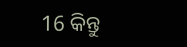16 କିନ୍ତୁ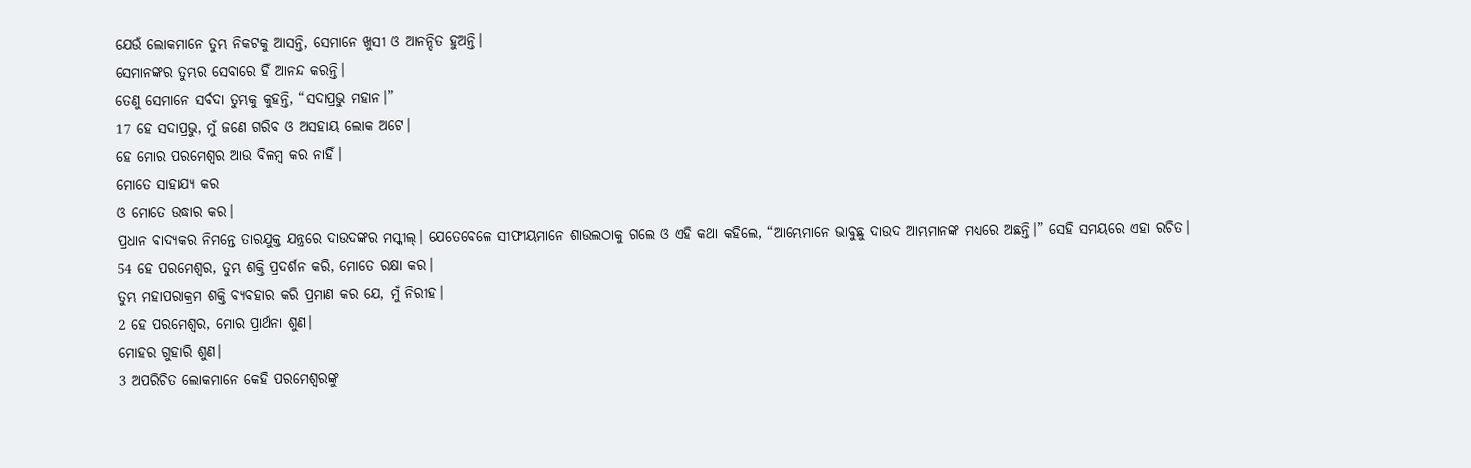ଯେଉଁ ଲୋକମାନେ ତୁମ୍ଭ ନିକଟକୁ ଆସନ୍ତି, ସେମାନେ ଖୁସୀ ଓ ଆନନ୍ଦିତ ହୁଅନ୍ତି।
ସେମାନଙ୍କର ତୁମ୍ଭର ସେବାରେ ହିଁ ଆନନ୍ଦ କରନ୍ତି।
ତେଣୁ ସେମାନେ ସର୍ବଦା ତୁମ୍ଭକୁ କୁହନ୍ତି, “ସଦାପ୍ରଭୁ ମହାନ।”
17 ହେ ସଦାପ୍ରଭୁ, ମୁଁ ଜଣେ ଗରିବ ଓ ଅସହାୟ ଲୋକ ଅଟେ।
ହେ ମୋର ପରମେଶ୍ୱର ଆଉ ବିଳମ୍ବ କର ନାହିଁ।
ମୋତେ ସାହାଯ୍ୟ କର
ଓ ମୋତେ ଉଦ୍ଧାର କର।
ପ୍ରଧାନ ବାଦ୍ୟକର ନିମନ୍ତେ ତାରଯୁକ୍ତ ଯନ୍ତ୍ରରେ ଦାଉଦଙ୍କର ମସ୍କୀଲ୍। ଯେତେବେଳେ ସୀଫୀୟମାନେ ଶାଉଲଠାକୁ ଗଲେ ଓ ଏହି କଥା କହିଲେ, “ଆମ୍ଭେମାନେ ଭାବୁଛୁ ଦାଉଦ ଆମ୍ଭମାନଙ୍କ ମଧ୍ୟରେ ଅଛନ୍ତି।” ସେହି ସମୟରେ ଏହା ରଚିତ।
54 ହେ ପରମେଶ୍ୱର, ତୁମ୍ଭ ଶକ୍ତି ପ୍ରଦର୍ଶନ କରି, ମୋତେ ରକ୍ଷା କର।
ତୁମ୍ଭ ମହାପରାକ୍ରମ ଶକ୍ତି ବ୍ୟବହାର କରି ପ୍ରମାଣ କର ଯେ, ମୁଁ ନିରୀହ।
2 ହେ ପରମେଶ୍ୱର, ମୋର ପ୍ରାର୍ଥନା ଶୁଣ।
ମୋହର ଗୁହାରି ଶୁଣ।
3 ଅପରିଚିତ ଲୋକମାନେ କେହି ପରମେଶ୍ୱରଙ୍କୁ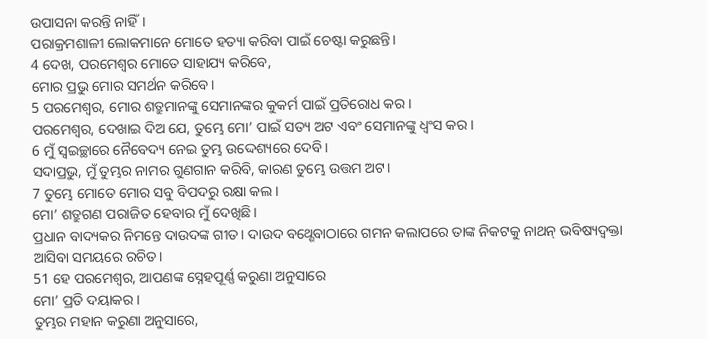ଉପାସନା କରନ୍ତି ନାହିଁ।
ପରାକ୍ରମଶାଳୀ ଲୋକମାନେ ମୋତେ ହତ୍ୟା କରିବା ପାଇଁ ଚେଷ୍ଟା କରୁଛନ୍ତି।
4 ଦେଖ, ପରମେଶ୍ୱର ମୋତେ ସାହାଯ୍ୟ କରିବେ,
ମୋର ପ୍ରଭୁ ମୋର ସମର୍ଥନ କରିବେ।
5 ପରମେଶ୍ୱର, ମୋର ଶତ୍ରୁମାନଙ୍କୁ ସେମାନଙ୍କର କୁକର୍ମ ପାଇଁ ପ୍ରତିରୋଧ କର।
ପରମେଶ୍ୱର, ଦେଖାଇ ଦିଅ ଯେ, ତୁମ୍ଭେ ମୋ’ ପାଇଁ ସତ୍ୟ ଅଟ ଏବଂ ସେମାନଙ୍କୁ ଧ୍ୱଂସ କର।
6 ମୁଁ ସ୍ୱଇଚ୍ଛାରେ ନୈବେଦ୍ୟ ନେଇ ତୁମ୍ଭ ଉଦ୍ଦେଶ୍ୟରେ ଦେବି।
ସଦାପ୍ରଭୁ, ମୁଁ ତୁମ୍ଭର ନାମର ଗୁଣଗାନ କରିବି, କାରଣ ତୁମ୍ଭେ ଉତ୍ତମ ଅଟ।
7 ତୁମ୍ଭେ ମୋତେ ମୋର ସବୁ ବିପଦରୁ ରକ୍ଷା କଲ।
ମୋ’ ଶତ୍ରୁଗଣ ପରାଜିତ ହେବାର ମୁଁ ଦେଖିଛି।
ପ୍ରଧାନ ବାଦ୍ୟକର ନିମନ୍ତେ ଦାଉଦଙ୍କ ଗୀତ। ଦାଉଦ ବଥ୍ଶେବାଠାରେ ଗମନ କଲାପରେ ତାଙ୍କ ନିକଟକୁ ନାଥନ୍ ଭବିଷ୍ୟଦ୍ବକ୍ତା ଆସିବା ସମୟରେ ରଚିତ।
51 ହେ ପରମେଶ୍ୱର, ଆପଣଙ୍କ ସ୍ନେହପୂର୍ଣ୍ଣ କରୁଣା ଅନୁସାରେ
ମୋ’ ପ୍ରତି ଦୟାକର।
ତୁମ୍ଭର ମହାନ କରୁଣା ଅନୁସାରେ,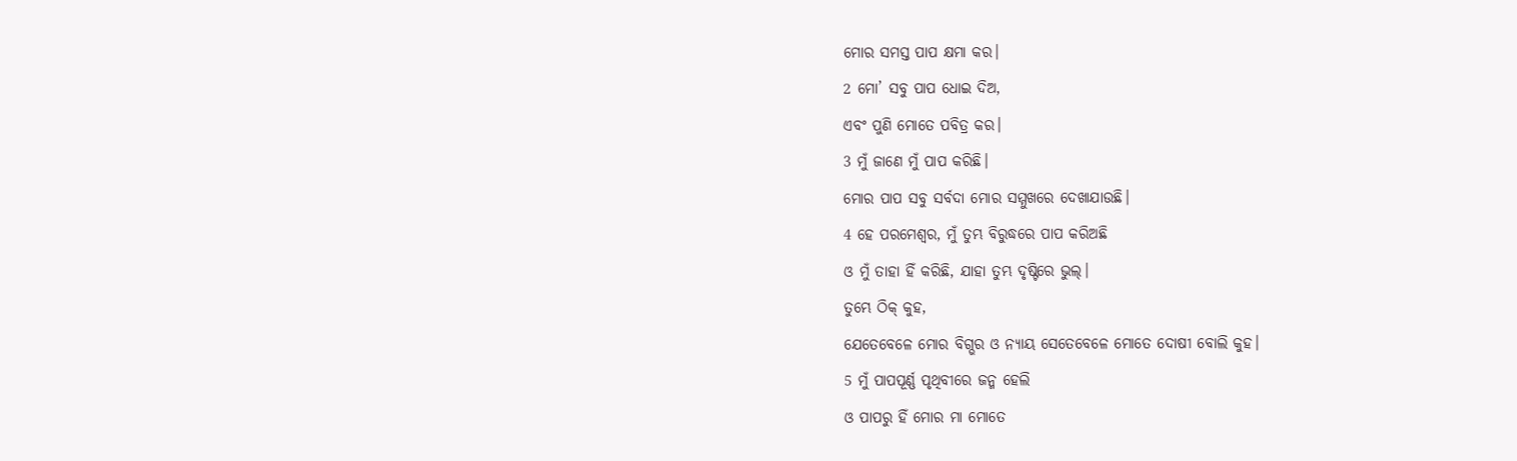ମୋର ସମସ୍ତ ପାପ କ୍ଷମା କର।
2 ମୋ’ ସବୁ ପାପ ଧୋଇ ଦିଅ,
ଏବଂ ପୁଣି ମୋତେ ପବିତ୍ର କର।
3 ମୁଁ ଜାଣେ ମୁଁ ପାପ କରିଛି।
ମୋର ପାପ ସବୁ ସର୍ବଦା ମୋର ସମ୍ମୁଖରେ ଦେଖାଯାଉଛି।
4 ହେ ପରମେଶ୍ୱର, ମୁଁ ତୁମ୍ଭ ବିରୁଦ୍ଧରେ ପାପ କରିଅଛି
ଓ ମୁଁ ତାହା ହିଁ କରିଛି, ଯାହା ତୁମ୍ଭ ଦୃଷ୍ଟିରେ ଭୁଲ୍।
ତୁମ୍ଭେ ଠିକ୍ କୁହ,
ଯେତେବେଳେ ମୋର ବିଗ୍ଭର ଓ ନ୍ୟାୟ ସେତେବେଳେ ମୋତେ ଦୋଷୀ ବୋଲି କୁହ।
5 ମୁଁ ପାପପୂର୍ଣ୍ଣ ପୃଥିବୀରେ ଜନ୍ମ ହେଲି
ଓ ପାପରୁ ହିଁ ମୋର ମା ମୋତେ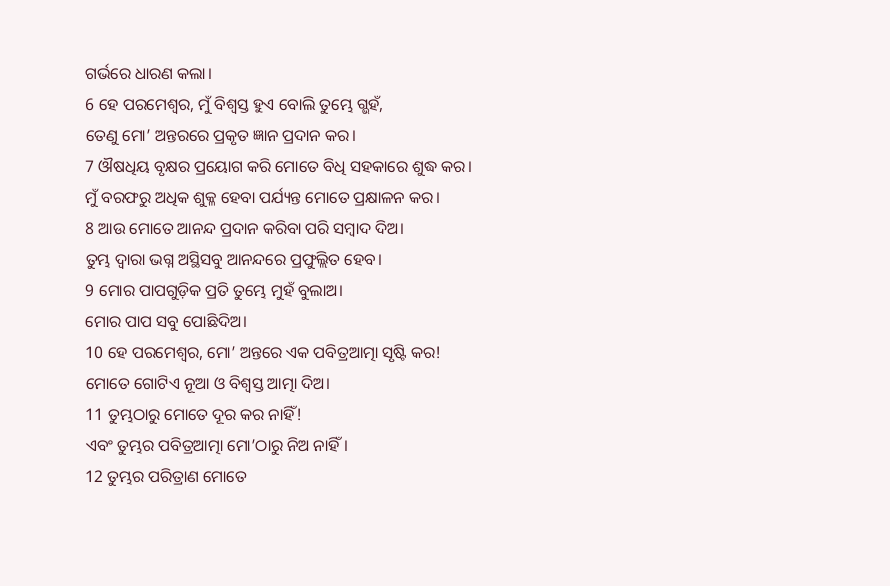ଗର୍ଭରେ ଧାରଣ କଲା।
6 ହେ ପରମେଶ୍ୱର, ମୁଁ ବିଶ୍ୱସ୍ତ ହୁଏ ବୋଲି ତୁମ୍ଭେ ଗ୍ଭହଁ,
ତେଣୁ ମୋ’ ଅନ୍ତରରେ ପ୍ରକୃତ ଜ୍ଞାନ ପ୍ରଦାନ କର।
7 ଔଷଧିୟ ବୃକ୍ଷର ପ୍ରୟୋଗ କରି ମୋତେ ବିଧି ସହକାରେ ଶୁଦ୍ଧ କର।
ମୁଁ ବରଫରୁ ଅଧିକ ଶୁକ୍ଳ ହେବା ପର୍ଯ୍ୟନ୍ତ ମୋତେ ପ୍ରକ୍ଷାଳନ କର।
8 ଆଉ ମୋତେ ଆନନ୍ଦ ପ୍ରଦାନ କରିବା ପରି ସମ୍ବାଦ ଦିଅ।
ତୁମ୍ଭ ଦ୍ୱାରା ଭଗ୍ନ ଅସ୍ଥିସବୁ ଆନନ୍ଦରେ ପ୍ରଫୁଲ୍ଲିତ ହେବ।
9 ମୋର ପାପଗୁଡ଼ିକ ପ୍ରତି ତୁମ୍ଭେ ମୁହଁ ବୁଲାଅ।
ମୋର ପାପ ସବୁ ପୋଛିଦିଅ।
10 ହେ ପରମେଶ୍ୱର, ମୋ’ ଅନ୍ତରେ ଏକ ପବିତ୍ରଆତ୍ମା ସୃଷ୍ଟି କର!
ମୋତେ ଗୋଟିଏ ନୂଆ ଓ ବିଶ୍ୱସ୍ତ ଆତ୍ମା ଦିଅ।
11 ତୁମ୍ଭଠାରୁ ମୋତେ ଦୂର କର ନାହିଁ!
ଏବଂ ତୁମ୍ଭର ପବିତ୍ରଆତ୍ମା ମୋ’ଠାରୁ ନିଅ ନାହିଁ।
12 ତୁମ୍ଭର ପରିତ୍ରାଣ ମୋତେ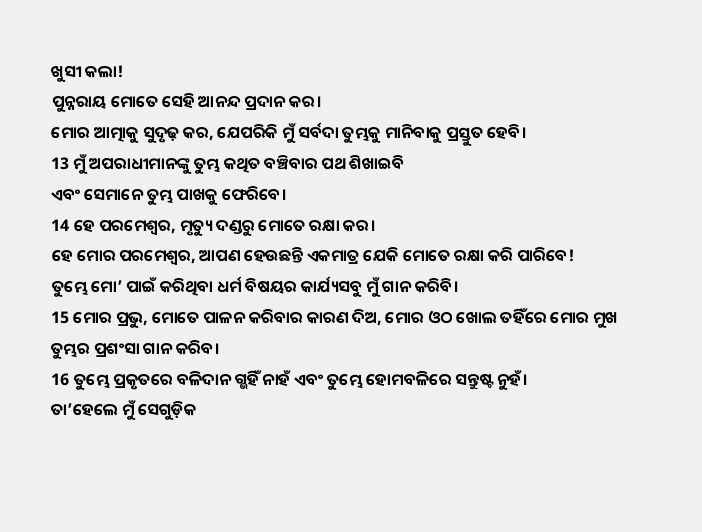ଖୁସୀ କଲା!
ପୁନ୍ନରାୟ ମୋତେ ସେହି ଆନନ୍ଦ ପ୍ରଦାନ କର।
ମୋର ଆତ୍ମାକୁ ସୁଦୃଢ଼ କର, ଯେପରିକି ମୁଁ ସର୍ବଦା ତୁମ୍ଭକୁ ମାନିବାକୁ ପ୍ରସ୍ତୁତ ହେବି।
13 ମୁଁ ଅପରାଧୀମାନଙ୍କୁ ତୁମ୍ଭ କଥିତ ବଞ୍ଚିବାର ପଥ ଶିଖାଇବି
ଏବଂ ସେମାନେ ତୁମ୍ଭ ପାଖକୁ ଫେରିବେ।
14 ହେ ପରମେଶ୍ୱର, ମୃତ୍ୟୁ ଦଣ୍ଡରୁ ମୋତେ ରକ୍ଷା କର।
ହେ ମୋର ପରମେଶ୍ୱର, ଆପଣ ହେଉଛନ୍ତି ଏକମାତ୍ର ଯେକି ମୋତେ ରକ୍ଷା କରି ପାରିବେ!
ତୁମ୍ଭେ ମୋ’ ପାଇଁ କରିଥିବା ଧର୍ମ ବିଷୟର କାର୍ଯ୍ୟସବୁ ମୁଁ ଗାନ କରିବି।
15 ମୋର ପ୍ରଭୁ, ମୋତେ ପାଳନ କରିବାର କାରଣ ଦିଅ, ମୋର ଓଠ ଖୋଲ ତହିଁରେ ମୋର ମୁଖ ତୁମ୍ଭର ପ୍ରଶଂସା ଗାନ କରିବ।
16 ତୁମ୍ଭେ ପ୍ରକୃତରେ ବଳିଦାନ ଗ୍ଭହିଁ ନାହଁ ଏବଂ ତୁମ୍ଭେ ହୋମବଳିରେ ସନ୍ତୁଷ୍ଟ ନୁହଁ।
ତା’ହେଲେ ମୁଁ ସେଗୁଡ଼ିକ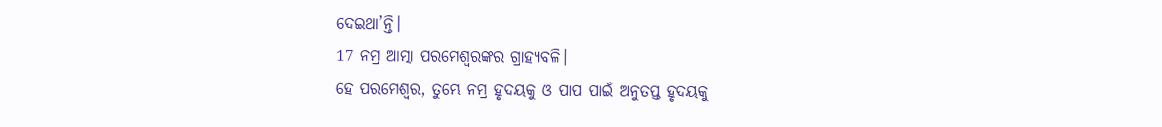ଦେଇଥା’ନ୍ତି।
17 ନମ୍ର ଆତ୍ମା ପରମେଶ୍ୱରଙ୍କର ଗ୍ରାହ୍ୟବଳି।
ହେ ପରମେଶ୍ୱର, ତୁମ୍ଭେ ନମ୍ର ହୃଦୟକୁ ଓ ପାପ ପାଇଁ ଅନୁତପ୍ତ ହୃଦୟକୁ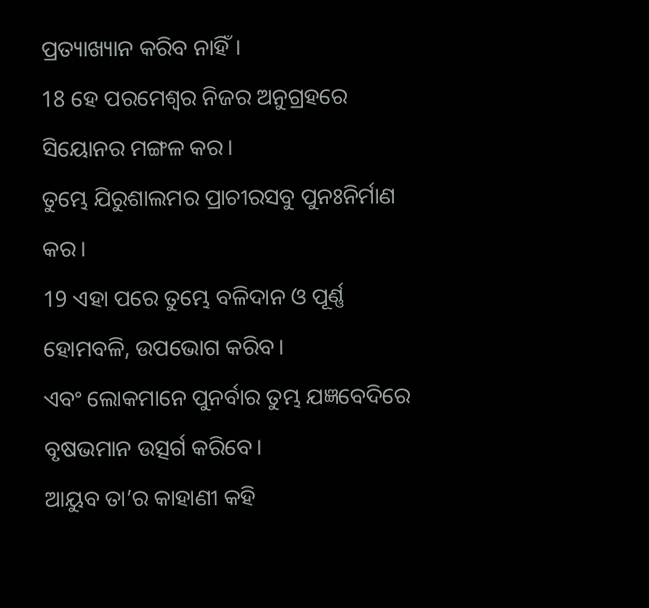ପ୍ରତ୍ୟାଖ୍ୟାନ କରିବ ନାହିଁ।
18 ହେ ପରମେଶ୍ୱର ନିଜର ଅନୁଗ୍ରହରେ ସିୟୋନର ମଙ୍ଗଳ କର।
ତୁମ୍ଭେ ଯିରୁଶାଲମର ପ୍ରାଚୀରସବୁ ପୁନଃନିର୍ମାଣ କର।
19 ଏହା ପରେ ତୁମ୍ଭେ ବଳିଦାନ ଓ ପୂର୍ଣ୍ଣ ହୋମବଳି, ଉପଭୋଗ କରିବ।
ଏବଂ ଲୋକମାନେ ପୁନର୍ବାର ତୁମ୍ଭ ଯଜ୍ଞବେଦିରେ ବୃଷଭମାନ ଉତ୍ସର୍ଗ କରିବେ।
ଆୟୁବ ତା’ର କାହାଣୀ କହି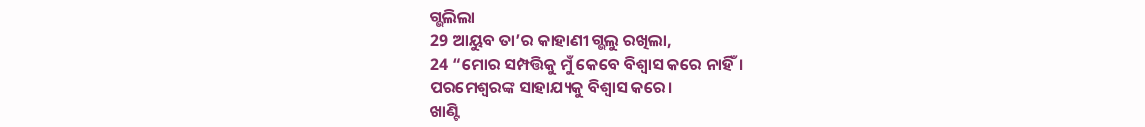ଗ୍ଭଲିଲା
29 ଆୟୁବ ତା’ର କାହାଣୀ ଗ୍ଭଲୁ ରଖିଲା,
24 “ମୋର ସମ୍ପତ୍ତିକୁ ମୁଁ କେବେ ବିଶ୍ୱାସ କରେ ନାହିଁ।
ପରମେଶ୍ୱରଙ୍କ ସାହାଯ୍ୟକୁ ବିଶ୍ୱାସ କରେ।
ଖାଣ୍ଟି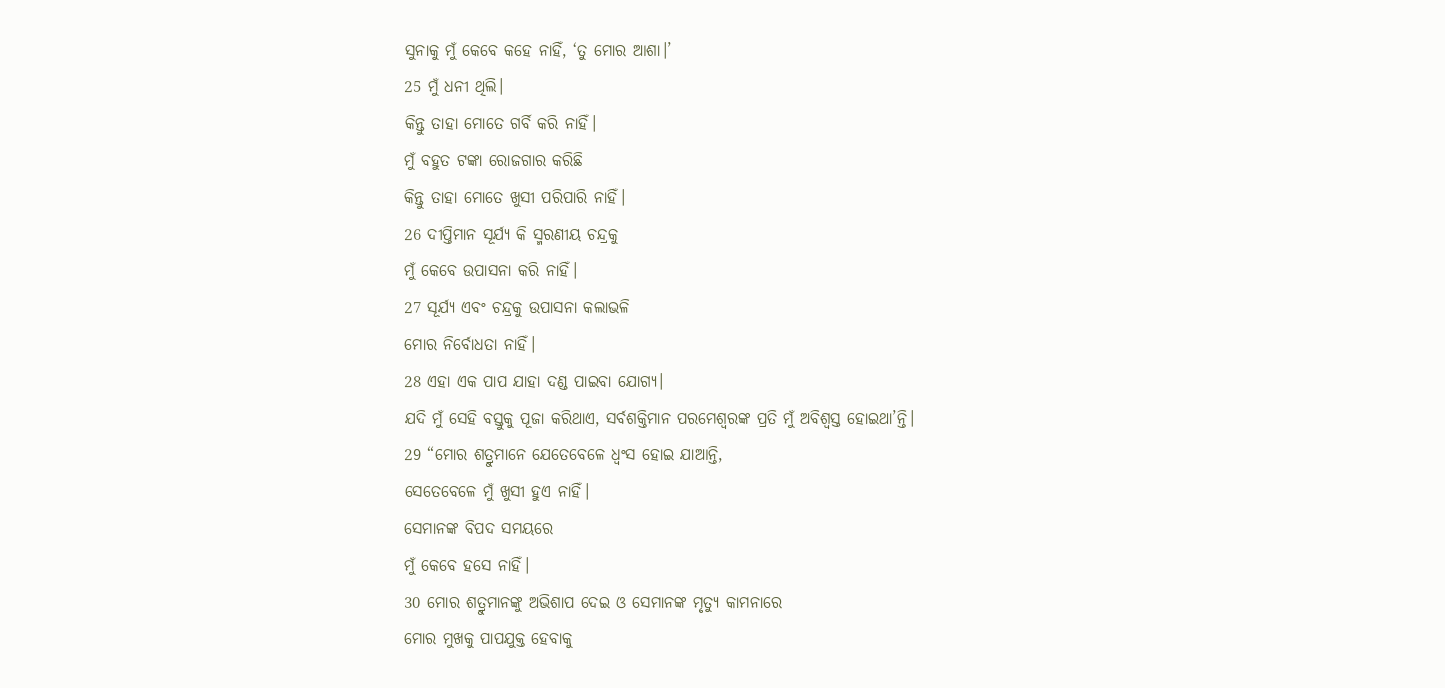ସୁନାକୁ ମୁଁ କେବେ କହେ ନାହିଁ, ‘ତୁ ମୋର ଆଶା।’
25 ମୁଁ ଧନୀ ଥିଲି।
କିନ୍ତୁ ତାହା ମୋତେ ଗର୍ବି କରି ନାହିଁ।
ମୁଁ ବହୁତ ଟଙ୍କା ରୋଜଗାର କରିଛି
କିନ୍ତୁ ତାହା ମୋତେ ଖୁସୀ ପରିପାରି ନାହିଁ।
26 ଦୀପ୍ତିମାନ ସୂର୍ଯ୍ୟ କି ସ୍ମରଣୀୟ ଚନ୍ଦ୍ରକୁ
ମୁଁ କେବେ ଉପାସନା କରି ନାହିଁ।
27 ସୂର୍ଯ୍ୟ ଏବଂ ଚନ୍ଦ୍ରକୁ ଉପାସନା କଲାଭଳି
ମୋର ନିର୍ବୋଧତା ନାହିଁ।
28 ଏହା ଏକ ପାପ ଯାହା ଦଣ୍ଡ ପାଇବା ଯୋଗ୍ୟ।
ଯଦି ମୁଁ ସେହି ବସ୍ତୁକୁ ପୂଜା କରିଥାଏ, ସର୍ବଶକ୍ତିମାନ ପରମେଶ୍ୱରଙ୍କ ପ୍ରତି ମୁଁ ଅବିଶ୍ୱସ୍ତ ହୋଇଥା’ନ୍ତି।
29 “ମୋର ଶତ୍ରୁମାନେ ଯେତେବେଳେ ଧ୍ୱଂସ ହୋଇ ଯାଆନ୍ତି,
ସେତେବେଳେ ମୁଁ ଖୁସୀ ହୁଏ ନାହିଁ।
ସେମାନଙ୍କ ବିପଦ ସମୟରେ
ମୁଁ କେବେ ହସେ ନାହିଁ।
30 ମୋର ଶତ୍ରୁମାନଙ୍କୁ ଅଭିଶାପ ଦେଇ ଓ ସେମାନଙ୍କ ମୃତ୍ୟୁ କାମନାରେ
ମୋର ମୁଖକୁ ପାପଯୁକ୍ତ ହେବାକୁ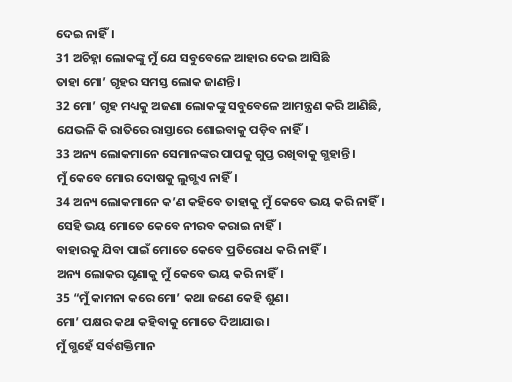ଦେଇ ନାହିଁ।
31 ଅଚିହ୍ନା ଲୋକଙ୍କୁ ମୁଁ ଯେ ସବୁବେଳେ ଆହାର ଦେଇ ଆସିଛି
ତାହା ମୋ’ ଗୃହର ସମସ୍ତ ଲୋକ ଜାଣନ୍ତି।
32 ମୋ’ ଗୃହ ମଧ୍ୟକୁ ଅଜଣା ଲୋକଙ୍କୁ ସବୁବେଳେ ଆମନ୍ତ୍ରଣ କରି ଆଣିଛି,
ଯେଭଳି କି ରାତିରେ ରାସ୍ତାରେ ଶୋଇବାକୁ ପଡ଼ିବ ନାହିଁ।
33 ଅନ୍ୟ ଲୋକମାନେ ସେମାନଙ୍କର ପାପକୁ ଗୁପ୍ତ ରଖିବାକୁ ଗ୍ଭହାନ୍ତି।
ମୁଁ କେବେ ମୋର ଦୋଷକୁ ଲୁଗ୍ଭଏ ନାହିଁ।
34 ଅନ୍ୟ ଲୋକମାନେ କ’ଣ କହିବେ ତାହାକୁ ମୁଁ କେବେ ଭୟ କରି ନାହିଁ।
ସେହି ଭୟ ମୋତେ କେବେ ନୀରବ କରାଇ ନାହିଁ।
ବାହାରକୁ ଯିବା ପାଇଁ ମୋତେ କେବେ ପ୍ରତିରୋଧ କରି ନାହିଁ।
ଅନ୍ୟ ଲୋକର ଘୃଣାକୁ ମୁଁ କେବେ ଭୟ କରି ନାହିଁ।
35 “ମୁଁ କାମନା କରେ ମୋ’ କଥା ଜଣେ କେହି ଶୁଣ।
ମୋ’ ପକ୍ଷର କଥା କହିବାକୁ ମୋତେ ଦିଆଯାଉ।
ମୁଁ ଗ୍ଭହେଁ ସର୍ବଶକ୍ତିମାନ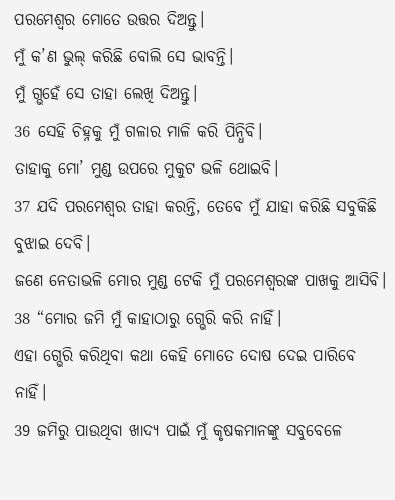ପରମେଶ୍ୱର ମୋତେ ଉତ୍ତର ଦିଅନ୍ତୁ।
ମୁଁ କ’ଣ ଭୁଲ୍ କରିଛି ବୋଲି ସେ ଭାବନ୍ତି।
ମୁଁ ଗ୍ଭହେଁ ସେ ତାହା ଲେଖି ଦିଅନ୍ତୁ।
36 ସେହି ଚିହ୍ନକୁ ମୁଁ ଗଳାର ମାଳି କରି ପିନ୍ଧିବି।
ତାହାକୁ ମୋ’ ମୁଣ୍ଡ ଉପରେ ମୁକୁଟ ଭଳି ଥୋଇବି।
37 ଯଦି ପରମେଶ୍ୱର ତାହା କରନ୍ତି, ତେବେ ମୁଁ ଯାହା କରିଛି ସବୁକିଛି ବୁଝାଇ ଦେବି।
ଜଣେ ନେତାଭଳି ମୋର ମୁଣ୍ଡ ଟେକି ମୁଁ ପରମେଶ୍ୱରଙ୍କ ପାଖକୁ ଆସିବି।
38 “ମୋର ଜମି ମୁଁ କାହାଠାରୁ ଗ୍ଭେରି କରି ନାହିଁ।
ଏହା ଗ୍ଭେରି କରିଥିବା କଥା କେହି ମୋତେ ଦୋଷ ଦେଇ ପାରିବେ ନାହିଁ।
39 ଜମିରୁ ପାଉଥିବା ଖାଦ୍ୟ ପାଇଁ ମୁଁ କୃଷକମାନଙ୍କୁ ସବୁବେଳେ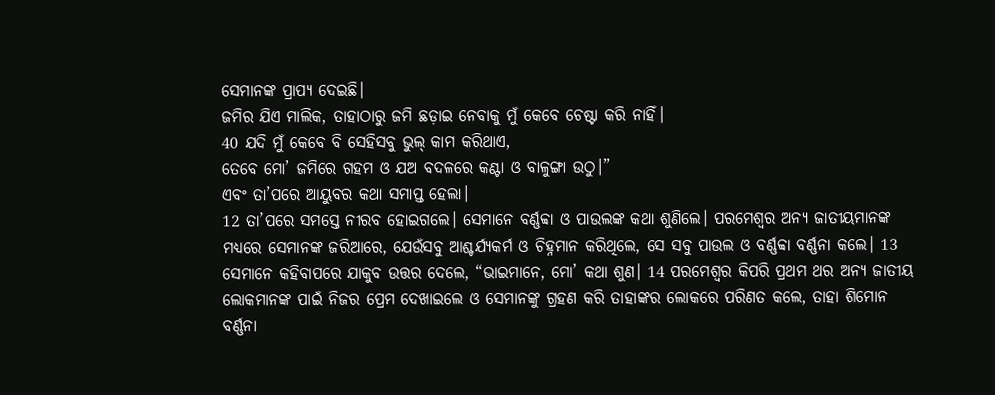ସେମାନଙ୍କ ପ୍ରାପ୍ୟ ଦେଇଛି।
ଜମିର ଯିଏ ମାଲିକ, ତାହାଠାରୁ ଜମି ଛଡ଼ାଇ ନେବାକୁ ମୁଁ କେବେ ଚେଷ୍ଟା କରି ନାହିଁ।
40 ଯଦି ମୁଁ କେବେ ବି ସେହିସବୁ ଭୁଲ୍ କାମ କରିଥାଏ,
ତେବେ ମୋ’ ଜମିରେ ଗହମ ଓ ଯଅ ବଦଳରେ କଣ୍ଟା ଓ ବାଳୁଙ୍ଗା ଉଠୁ।”
ଏବଂ ତା’ପରେ ଆୟୁବର କଥା ସମାପ୍ତ ହେଲା।
12 ତା’ପରେ ସମସ୍ତେ ନୀରବ ହୋଇଗଲେ। ସେମାନେ ବର୍ଣ୍ଣବ୍ବା ଓ ପାଉଲଙ୍କ କଥା ଶୁଣିଲେ। ପରମେଶ୍ୱର ଅନ୍ୟ ଜାତୀୟମାନଙ୍କ ମଧ୍ୟରେ ସେମାନଙ୍କ ଜରିଆରେ, ଯେଉଁସବୁ ଆଶ୍ଚର୍ଯ୍ୟକର୍ମ ଓ ଚିହ୍ନମାନ କରିଥିଲେ, ସେ ସବୁ ପାଉଲ ଓ ବର୍ଣ୍ଣବ୍ବା ବର୍ଣ୍ଣନା କଲେ। 13 ସେମାନେ କହିବାପରେ ଯାକୁବ ଉତ୍ତର ଦେଲେ, “ଭାଇମାନେ, ମୋ’ କଥା ଶୁଣ। 14 ପରମେଶ୍ୱର କିପରି ପ୍ରଥମ ଥର ଅନ୍ୟ ଜାତୀୟ ଲୋକମାନଙ୍କ ପାଇଁ ନିଜର ପ୍ରେମ ଦେଖାଇଲେ ଓ ସେମାନଙ୍କୁ ଗ୍ରହଣ କରି ତାହାଙ୍କର ଲୋକରେ ପରିଣତ କଲେ, ତାହା ଶିମୋନ ବର୍ଣ୍ଣନା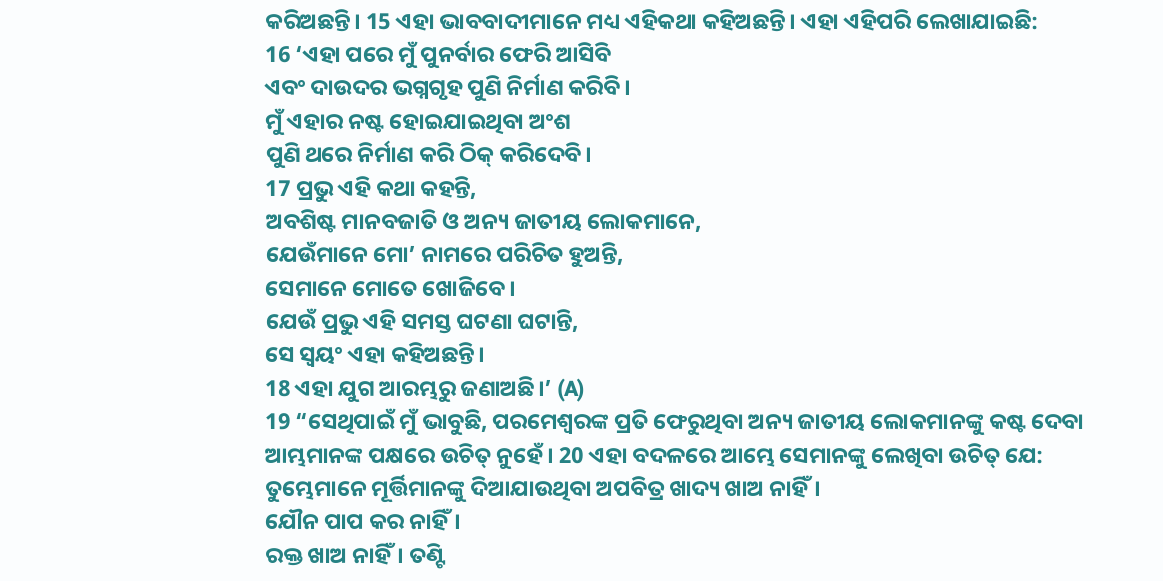କରିଅଛନ୍ତି। 15 ଏହା ଭାବବାଦୀମାନେ ମଧ୍ୟ ଏହିକଥା କହିଅଛନ୍ତି। ଏହା ଏହିପରି ଲେଖାଯାଇଛି:
16 ‘ଏହା ପରେ ମୁଁ ପୁନର୍ବାର ଫେରି ଆସିବି
ଏବଂ ଦାଉଦର ଭଗ୍ନଗୃହ ପୁଣି ନିର୍ମାଣ କରିବି।
ମୁଁ ଏହାର ନଷ୍ଟ ହୋଇଯାଇଥିବା ଅଂଶ
ପୁଣି ଥରେ ନିର୍ମାଣ କରି ଠିକ୍ କରିଦେବି।
17 ପ୍ରଭୁ ଏହି କଥା କହନ୍ତି,
ଅବଶିଷ୍ଟ ମାନବଜାତି ଓ ଅନ୍ୟ ଜାତୀୟ ଲୋକମାନେ,
ଯେଉଁମାନେ ମୋ’ ନାମରେ ପରିଚିତ ହୁଅନ୍ତି,
ସେମାନେ ମୋତେ ଖୋଜିବେ।
ଯେଉଁ ପ୍ରଭୁ ଏହି ସମସ୍ତ ଘଟଣା ଘଟାନ୍ତି,
ସେ ସ୍ୱୟଂ ଏହା କହିଅଛନ୍ତି।
18 ଏହା ଯୁଗ ଆରମ୍ଭରୁ ଜଣାଅଛି।’ (A)
19 “ସେଥିପାଇଁ ମୁଁ ଭାବୁଛି, ପରମେଶ୍ୱରଙ୍କ ପ୍ରତି ଫେରୁଥିବା ଅନ୍ୟ ଜାତୀୟ ଲୋକମାନଙ୍କୁ କଷ୍ଟ ଦେବା ଆମ୍ଭମାନଙ୍କ ପକ୍ଷରେ ଉଚିତ୍ ନୁହେଁ। 20 ଏହା ବଦଳରେ ଆମ୍ଭେ ସେମାନଙ୍କୁ ଲେଖିବା ଉଚିତ୍ ଯେ:
ତୁମ୍ଭେମାନେ ମୂର୍ତ୍ତିମାନଙ୍କୁ ଦିଆଯାଉଥିବା ଅପବିତ୍ର ଖାଦ୍ୟ ଖାଅ ନାହିଁ।
ଯୌନ ପାପ କର ନାହିଁ।
ରକ୍ତ ଖାଅ ନାହିଁ। ତଣ୍ଟି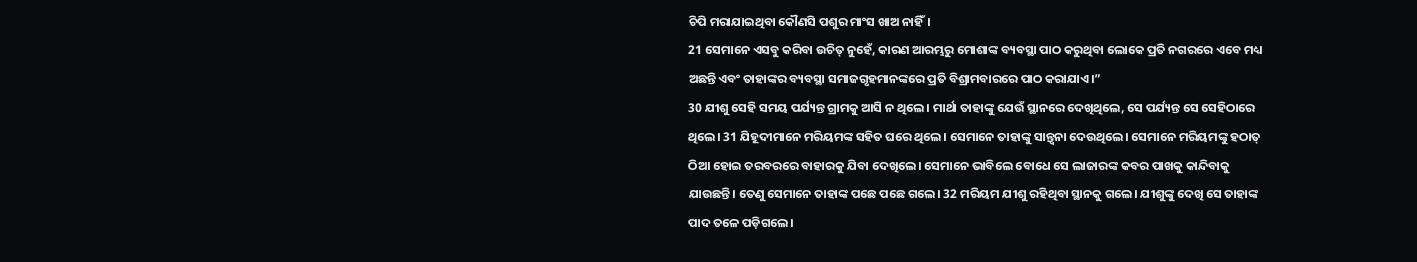ଚିପି ମରାଯାଇଥିବା କୌଣସି ପଶୁର ମାଂସ ଖାଅ ନାହିଁ।
21 ସେମାନେ ଏସବୁ କରିବା ଉଚିତ୍ ନୁହେଁ, କାରଣ ଆରମ୍ଭରୁ ମୋଶାଙ୍କ ବ୍ୟବସ୍ଥା ପାଠ କରୁଥିବା ଲୋକେ ପ୍ରତି ନଗରରେ ଏବେ ମଧ୍ୟ ଅଛନ୍ତି ଏବଂ ତାହାଙ୍କର ବ୍ୟବସ୍ଥା ସମାଜଗୃହମାନଙ୍କରେ ପ୍ରତି ବିଶ୍ରାମବାରରେ ପାଠ କରାଯାଏ।”
30 ଯୀଶୁ ସେହି ସମୟ ପର୍ଯ୍ୟନ୍ତ ଗ୍ରାମକୁ ଆସି ନ ଥିଲେ। ମାର୍ଥା ତାହାଙ୍କୁ ଯେଉଁ ସ୍ଥାନରେ ଦେଖିଥିଲେ, ସେ ପର୍ଯ୍ୟନ୍ତ ସେ ସେହିଠାରେ ଥିଲେ। 31 ଯିହୂଦୀମାନେ ମରିୟମଙ୍କ ସହିତ ଘରେ ଥିଲେ। ସେମାନେ ତାହାଙ୍କୁ ସାନ୍ତ୍ୱନା ଦେଉଥିଲେ। ସେମାନେ ମରିୟମଙ୍କୁ ହଠାତ୍ ଠିଆ ହୋଇ ତରବରରେ ବାହାରକୁ ଯିବା ଦେଖିଲେ। ସେମାନେ ଭାବିଲେ ବୋଧେ ସେ ଲାଜାରଙ୍କ କବର ପାଖକୁ କାନ୍ଦିବାକୁ ଯାଉଛନ୍ତି। ତେଣୁ ସେମାନେ ତାହାଙ୍କ ପଛେ ପଛେ ଗଲେ। 32 ମରିୟମ ଯୀଶୁ ରହିଥିବା ସ୍ଥାନକୁ ଗଲେ। ଯୀଶୁଙ୍କୁ ଦେଖି ସେ ତାହାଙ୍କ ପାଦ ତଳେ ପଡ଼ିଗଲେ।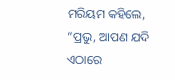ମରିୟମ କହିଲେ, “ପ୍ରଭୁ, ଆପଣ ଯଦି ଏଠାରେ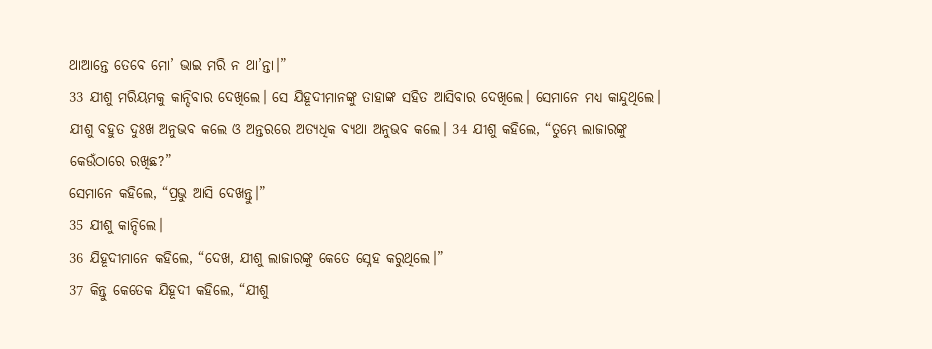ଥାଆନ୍ତେ ତେବେ ମୋ’ ଭାଇ ମରି ନ ଥା’ନ୍ତା।”
33 ଯୀଶୁ ମରିୟମକୁ କାନ୍ଦିବାର ଦେଖିଲେ। ସେ ଯିହୂଦୀମାନଙ୍କୁ ତାହାଙ୍କ ସହିତ ଆସିବାର ଦେଖିଲେ। ସେମାନେ ମଧ୍ୟ କାନ୍ଦୁଥିଲେ। ଯୀଶୁ ବହୁତ ଦୁଃଖ ଅନୁଭବ କଲେ ଓ ଅନ୍ତରରେ ଅତ୍ୟଧିକ ବ୍ୟଥା ଅନୁଭବ କଲେ। 34 ଯୀଶୁ କହିଲେ, “ତୁମ୍ଭେ ଲାଜାରଙ୍କୁ କେଉଁଠାରେ ରଖିଛ?”
ସେମାନେ କହିଲେ, “ପ୍ରଭୁ ଆସି ଦେଖନ୍ତୁ।”
35 ଯୀଶୁ କାନ୍ଦିଲେ।
36 ଯିହୂଦୀମାନେ କହିଲେ, “ଦେଖ, ଯୀଶୁ ଲାଜାରଙ୍କୁ କେତେ ସ୍ନେହ କରୁଥିଲେ।”
37 କିନ୍ତୁ କେତେକ ଯିହୂଦୀ କହିଲେ, “ଯୀଶୁ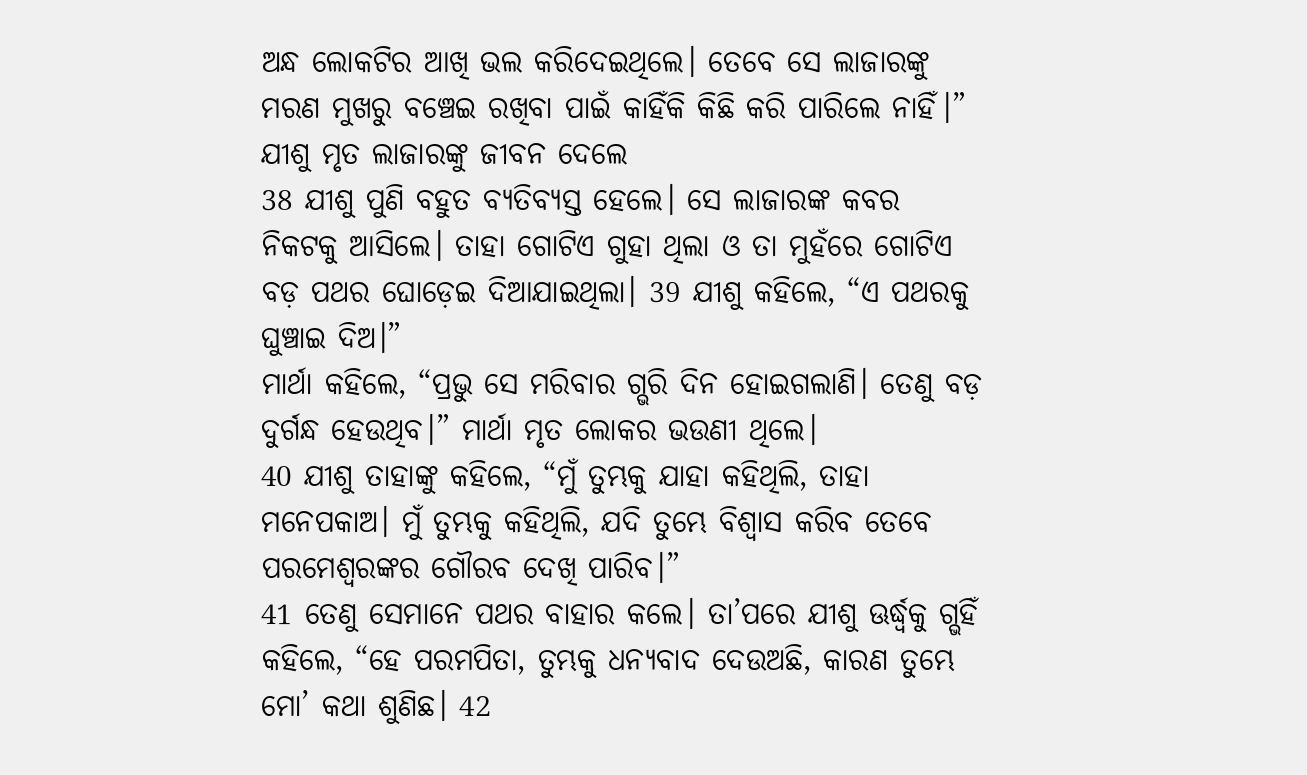ଅନ୍ଧ ଲୋକଟିର ଆଖି ଭଲ କରିଦେଇଥିଲେ। ତେବେ ସେ ଲାଜାରଙ୍କୁ ମରଣ ମୁଖରୁ ବଞ୍ଚେଇ ରଖିବା ପାଇଁ କାହିଁକି କିଛି କରି ପାରିଲେ ନାହିଁ।”
ଯୀଶୁ ମୃତ ଲାଜାରଙ୍କୁ ଜୀବନ ଦେଲେ
38 ଯୀଶୁ ପୁଣି ବହୁତ ବ୍ୟତିବ୍ୟସ୍ତ ହେଲେ। ସେ ଲାଜାରଙ୍କ କବର ନିକଟକୁ ଆସିଲେ। ତାହା ଗୋଟିଏ ଗୁହା ଥିଲା ଓ ତା ମୁହଁରେ ଗୋଟିଏ ବଡ଼ ପଥର ଘୋଡ଼େଇ ଦିଆଯାଇଥିଲା। 39 ଯୀଶୁ କହିଲେ, “ଏ ପଥରକୁ ଘୁଞ୍ଚାଇ ଦିଅ।”
ମାର୍ଥା କହିଲେ, “ପ୍ରଭୁ ସେ ମରିବାର ଗ୍ଭରି ଦିନ ହୋଇଗଲାଣି। ତେଣୁ ବଡ଼ ଦୁର୍ଗନ୍ଧ ହେଉଥିବ।” ମାର୍ଥା ମୃତ ଲୋକର ଭଉଣୀ ଥିଲେ।
40 ଯୀଶୁ ତାହାଙ୍କୁ କହିଲେ, “ମୁଁ ତୁମ୍ଭକୁ ଯାହା କହିଥିଲି, ତାହା ମନେପକାଅ। ମୁଁ ତୁମ୍ଭକୁ କହିଥିଲି, ଯଦି ତୁମ୍ଭେ ବିଶ୍ୱାସ କରିବ ତେବେ ପରମେଶ୍ୱରଙ୍କର ଗୌରବ ଦେଖି ପାରିବ।”
41 ତେଣୁ ସେମାନେ ପଥର ବାହାର କଲେ। ତା’ପରେ ଯୀଶୁ ଊର୍ଦ୍ଧ୍ୱକୁ ଗ୍ଭହିଁ କହିଲେ, “ହେ ପରମପିତା, ତୁମ୍ଭକୁ ଧନ୍ୟବାଦ ଦେଉଅଛି, କାରଣ ତୁମ୍ଭେ ମୋ’ କଥା ଶୁଣିଛ। 42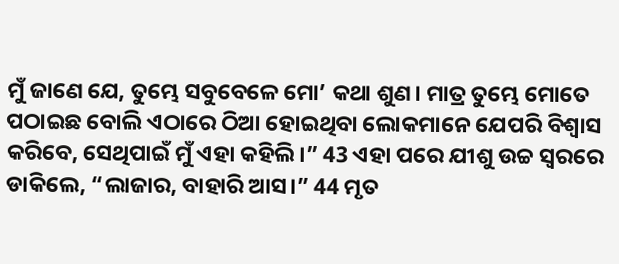ମୁଁ ଜାଣେ ଯେ, ତୁମ୍ଭେ ସବୁବେଳେ ମୋ’ କଥା ଶୁଣ। ମାତ୍ର ତୁମ୍ଭେ ମୋତେ ପଠାଇଛ ବୋଲି ଏଠାରେ ଠିଆ ହୋଇଥିବା ଲୋକମାନେ ଯେପରି ବିଶ୍ୱାସ କରିବେ, ସେଥିପାଇଁ ମୁଁ ଏହା କହିଲି।” 43 ଏହା ପରେ ଯୀଶୁ ଉଚ୍ଚ ସ୍ୱରରେ ଡାକିଲେ, “ଲାଜାର, ବାହାରି ଆସ।” 44 ମୃତ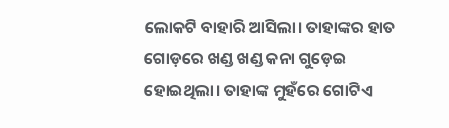ଲୋକଟି ବାହାରି ଆସିଲା। ତାହାଙ୍କର ହାତ ଗୋଡ଼ରେ ଖଣ୍ଡ ଖଣ୍ଡ କନା ଗୁଡ଼େଇ ହୋଇଥିଲା। ତାହାଙ୍କ ମୁହଁରେ ଗୋଟିଏ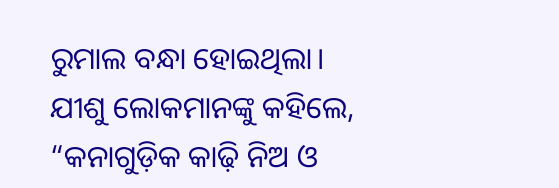ରୁମାଲ ବନ୍ଧା ହୋଇଥିଲା।
ଯୀଶୁ ଲୋକମାନଙ୍କୁ କହିଲେ, “କନାଗୁଡ଼ିକ କାଢ଼ି ନିଅ ଓ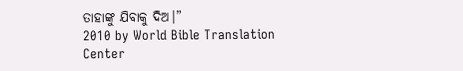ତାହାଙ୍କୁ ଯିବାକୁ ଦିଅ।”
2010 by World Bible Translation Center